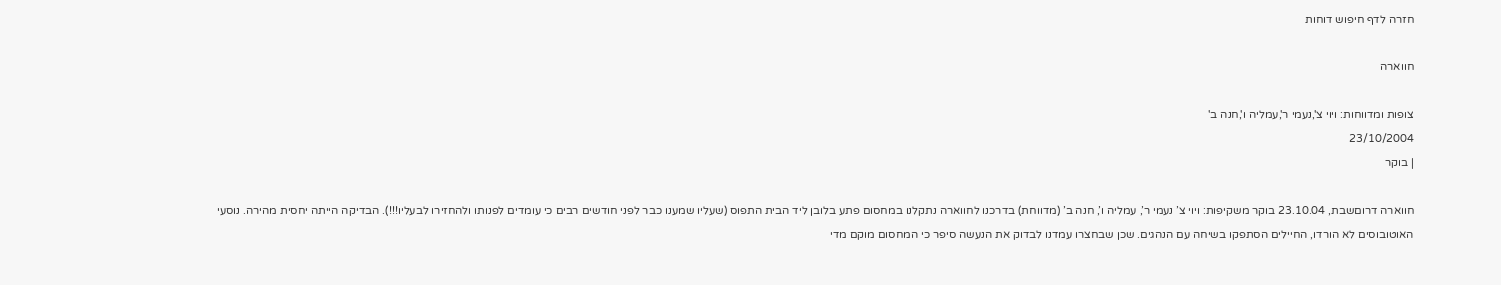חזרה לדף חיפוש דוחות

חווארה

צופות ומדווחות: ויוי צ',נעמי ר',עמליה ו',חנה ב'
23/10/2004
| בוקר

חווארה דרוםשבת, 23.10.04 בוקר משקיפות: ויוי צ’ נעמי ר’, עמליה ו’, חנה ב’ (מדווחת) בדרכנו לחווארה נתקלנו במחסום פתע בלובן ליד הבית התפוס (שעליו שמענו כבר לפני חודשים רבים כי עומדים לפנותו ולהחזירו לבעליו!!!). הבדיקה הייתה יחסית מהירה. נוסעי האוטובוסים לא הורדו, החיילים הסתפקו בשיחה עם הנהגים. שכן שבחצרו עמדנו לבדוק את הנעשה סיפר כי המחסום מוקם מדי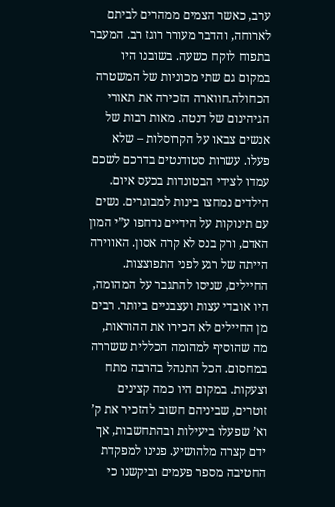ערב, כאשר הצמים ממהרים לביתם לארוחה, והדבר מעורר רוגז רב. המעבר בתפוח לוקח כשעה. בשובנו היו במקום גם שתי מכוניות של המשטרה הכחולה.חווארה הזכירה את תאורי הגיהינום של דנטה. מאות רבות של אנשים צבאו על הקרוסלות – שלא פעלו. עשרות סטודנטים בדרכם לשכם עמדו לצידי הבטונדות בכעס איום. הילדים נמחצו בינות למבוגרים. נשים עם תינוקות על הידיים נדחפו ע”י המון האדם, ורק בנס לא קרה אסון. האווירה הייתה של רגע לפני התפוצצות. החיילים, שניסו להתגבר על המהומה, היו אובדי עצות ועצבניים ביותר. רבים מן החיילים לא הכירו את ההוראות, מה שהוסיף למהומה הכללית ששררה במחסום. הכל התנהל בהרבה מתח וצעקות. במקום היו כמה קצינים זוטרים, שביניהם חשוב להזכיר את ק’ וא’ שפעלו ביעילות ובהתחשבות, אך ידם קצרה מלהושיע. פנינו למפקדת החטיבה מספר פעמים וביקשנו כי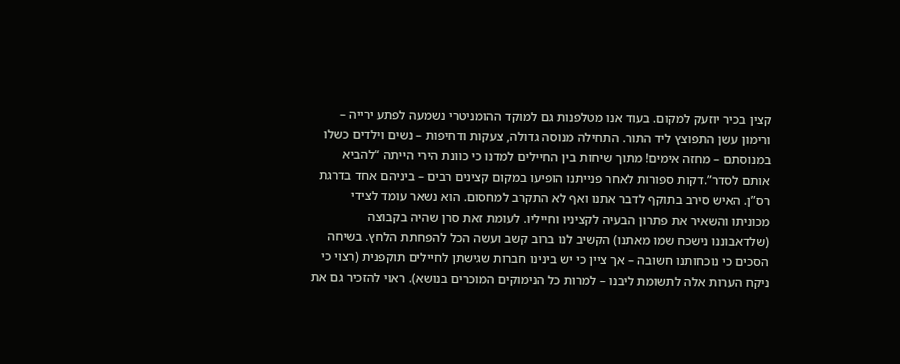קצין בכיר יוזעק למקום. בעוד אנו מטלפנות גם למוקד ההומניטרי נשמעה לפתע ירייה – ורימון עשן התפוצץ ליד התור. התחילה מנוסה גדולה, צעקות ודחיפות – נשים וילדים כשלו במנוסתם – מחזה אימים! מתוך שיחות בין החיילים למדנו כי כוונת הירי הייתה “להביא אותם לסדר”.דקות ספורות לאחר פנייתנו הופיעו במקום קצינים רבים – ביניהם אחד בדרגת רס”ן. האיש סירב בתוקף לדבר אתנו ואף לא התקרב למחסום. הוא נשאר עומד לצידי מכוניתו והשאיר את פתרון הבעיה לקציניו וחייליו. לעומת זאת סרן שהיה בקבוצה (שלדאבוננו נישכח שמו מאתנו) הקשיב לנו ברוב קשב ועשה הכל להפחתת הלחץ. בשיחה הסכים כי נוכחותנו חשובה – אך ציין כי יש בינינו חברות שגישתן לחיילים תוקפנית (רצוי כי ניקח הערות אלה לתשומת ליבנו – למרות כל הנימוקים המוכרים בנושא). ראוי להזכיר גם את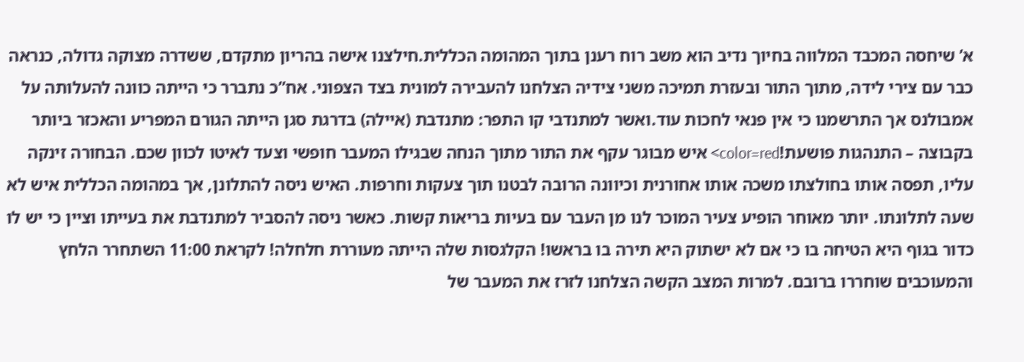א’ שיחסה המכבד המלווה בחיוך נדיב הוא משב רוח רענן בתוך המהומה הכללית.חילצנו אישה בהריון מתקדם, ששדרה מצוקה גדולה, כנראה כבר עם צירי לידה, מתוך התור ובעזרת תמיכה משני צידיה הצלחנו להעבירה למונית בצד הצפוני. אח”כ נתברר כי הייתה כוונה להעלותה על אמבולנס אך התרשמנו כי אין פנאי לחכות עוד.ואשר למתנדבי קו התפר: מתנדבת (איילה) בדרגת סגן הייתה הגורם המפריע והאכזר ביותר בקבוצה – התנהגות פושעת!color=red> איש מבוגר עקף את התור מתוך הנחה שבגילו המעבר חופשי וצעד לאיטו לכוון שכם. הבחורה זינקה עליו, תפסה אותו בחולצתו משכה אותו אחורנית וכיוונה הרובה לבטנו תוך צעקות וחרפות. האיש ניסה להתלונן, אך במהומה הכללית איש לא שעה לתלונתו. יותר מאוחר הופיע צעיר המוכר לנו מן העבר עם בעיות בריאות קשות. כאשר ניסה להסביר למתנדבת את בעייתו וציין כי יש לו כדור בגוף היא הטיחה בו כי אם לא ישתוק היא תירה בו בראשו! הקלגסות שלה הייתה מעוררת חלחלה! לקראת 11:00 השתחרר הלחץ והמעוכבים שוחררו ברובם. למרות המצב הקשה הצלחנו לזרז את המעבר של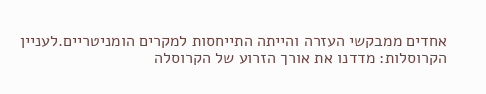אחדים ממבקשי העזרה והייתה התייחסות למקרים הומניטריים.לעניין הקרוסלות: מדדנו את אורך הזרוע של הקרוסלה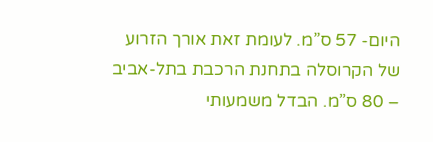היום- 57 ס”מ. לעומת זאת אורך הזרוע של הקרוסלה בתחנת הרכבת בתל-אביב – 80 ס”מ. הבדל משמעותי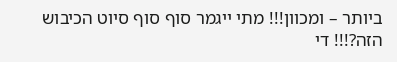ביותר – ומכוון!!! מתי ייגמר סוף סוף סיוט הכיבוש הזה?!!! די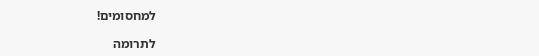למחסומים!

לתרומה